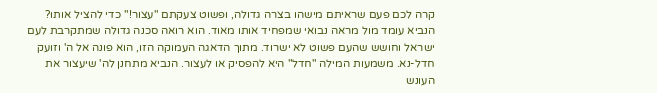קרה לכם פעם שראיתם מישהו בצרה גדולה, ופשוט צעקתם "עצור!" כדי להציל אותו?
הנביא עומד מול מראה נבואי שמפחיד אותו מאוד. הוא רואה סכנה גדולה שמתקרבת לעם ישראל וחושש שהעם פשוט לא ישרוד. מתוך הדאגה העמוקה הזו, הוא פונה אל ה' וזועק חדל-נא. משמעות המילה "חדל" היא להפסיק או לעצור. הנביא מתחנן לה' שיעצור את העונש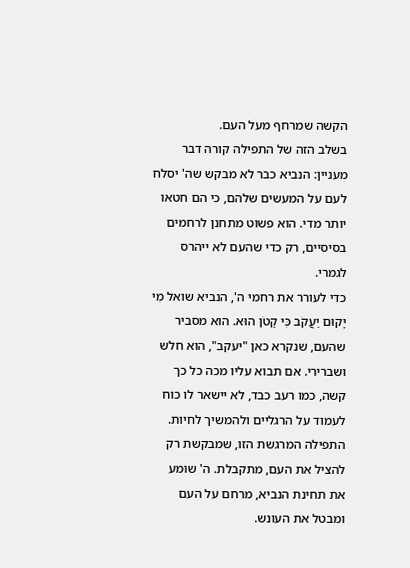הקשה שמרחף מעל העם.
בשלב הזה של התפילה קורה דבר מעניין: הנביא כבר לא מבקש שה' יסלח לעם על המעשים שלהם, כי הם חטאו יותר מדי. הוא פשוט מתחנן לרחמים בסיסיים, רק כדי שהעם לא ייהרס לגמרי.
כדי לעורר את רחמי ה', הנביא שואל מִי יָקוּם יַעֲקֹב כִּי קָטֹן הוּא. הוא מסביר שהעם, שנקרא כאן "יעקב", הוא חלש ושברירי. אם תבוא עליו מכה כל כך קשה, כמו רעב כבד, לא יישאר לו כוח לעמוד על הרגליים ולהמשיך לחיות. התפילה המרגשת הזו, שמבקשת רק להציל את העם, מתקבלת. ה' שומע את תחינת הנביא, מרחם על העם ומבטל את העונש.